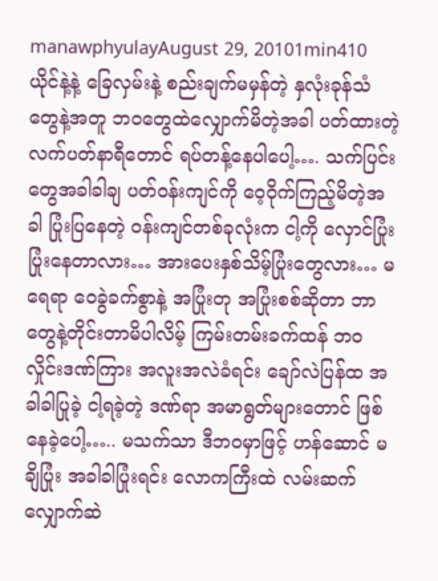manawphyulayAugust 29, 20101min410
ယိုင်နဲ့နဲ့ ခြေလှမ်းနဲ့ စည်းချက်မမှန်တဲ့ နှလုံးခုန်သံတွေနဲ့အတူ ဘဝတွေထဲလျှောက်မိတဲ့အခါ ပတ်ထားတဲ့ လက်ပတ်နာရီတောင် ရပ်တန့်နေပါပေါ့…. သက်ပြင်းတွေအခါခါချ ပတ်ဝန်းကျင်ကို ဝေ့ဝိုက်ကြည့်မိတဲ့အခါ ပြုံးပြနေတဲ့ ဝန်းကျင်တစ်ခုလုံးက ငါ့ကို လှောင်ပြုံး ပြုံးနေတာလား… အားပေးနှစ်သိမ့်ပြုံးတွေလား… မရေရာ ဝေခွဲခက်စွာနဲ့ အပြုံးတု အပြုံးစစ်ဆိုတာ ဘာတွေနဲ့တိုင်းတာမိပါလိမ့် ကြမ်းတမ်းခက်ထန် ဘဝလှိုင်းဒဏ်ကြား အလူးအလဲခံရင်း ချော်လဲပြန်ထ အခါခါပြုခဲ့ ငါ့ရခဲ့တဲ့ ဒဏ်ရာ အမာရွတ်များတောင် ဖြစ်နေခဲ့ပေါ့….. မသက်သာ ဒီဘဝမှာဖြင့် ဟန်ဆောင် မချိပြုံး အခါခါပြုံးရင်း လောကကြီးထဲ လမ်းဆက်လျှောက်ဆဲ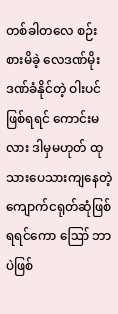တစ်ခါတလေ စဉ်းစားမိခဲ့ လေဒဏ်မိုးဒဏ်ခံနိုင်တဲ့ ဝါးပင်ဖြစ်ရရင် ကောင်းမလား ဒါမှမဟုတ် ထုသားပေသားကျနေတဲ့ ကျောက်ငရုတ်ဆုံဖြစ်ရရင်ကော ဪ ဘာပဲဖြစ်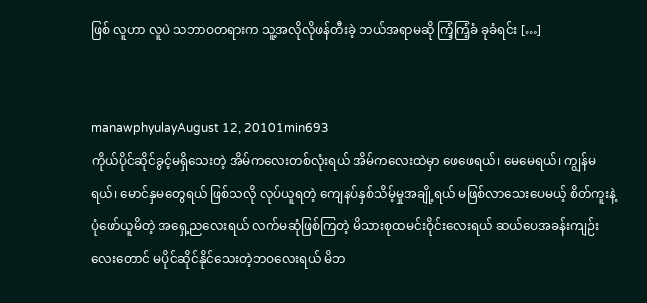ဖြစ် လူဟာ လူပဲ သဘာဝတရားက သူ့အလိုလိုဖန်တီးခဲ့ ဘယ်အရာမဆို ကြံ့ကြံ့ခံ ခုခံရင်း […]


manawphyulayAugust 12, 20101min693
ကိုယ်ပိုင်ဆိုင်ခွင့်မရှိသေးတဲ့ အိမ်ကလေးတစ်လုံးရယ် အိမ်ကလေးထဲမှာ ဖေဖေရယ်၊ မေမေရယ်၊ ကျွန်မရယ်၊ မောင်နှမတွေရယ် ဖြစ်သလို လုပ်ယူရတဲ့ ကျေနပ်နှစ်သိမ့်မှုအချို့ရယ် မဖြစ်လာသေးပေမယ့် စိတ်ကူးနဲ့ ပုံဖော်ယူမိတဲ့ အရှေ့ညလေးရယ် လက်မဆုံဖြစ်ကြတဲ့ မိသားစုထမင်းဝိုင်းလေးရယ် ဆယ်ပေအခန်းကျဉ်းလေးတောင် မပိုင်ဆိုင်နိုင်သေးတဲ့ဘဝလေးရယ် မိဘ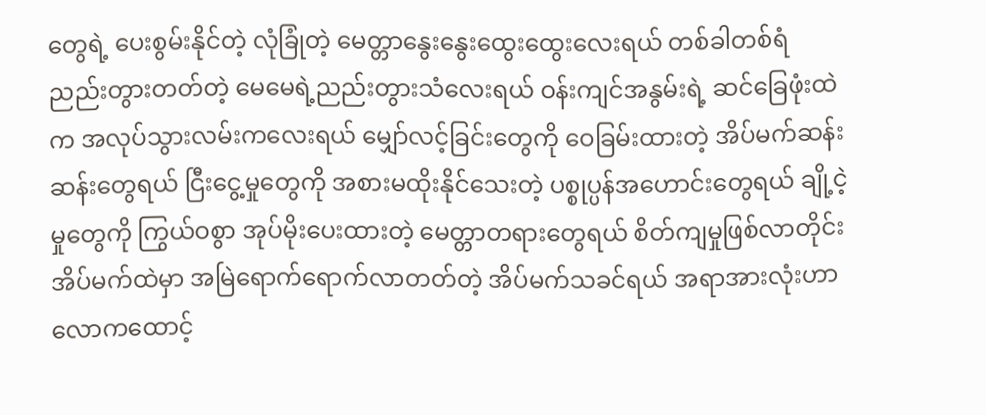တွေရဲ့ ပေးစွမ်းနိုင်တဲ့ လုံခြုံတဲ့ မေတ္တာနွေးနွေးထွေးထွေးလေးရယ် တစ်ခါတစ်ရံ ညည်းတွားတတ်တဲ့ မေမေရဲ့ညည်းတွားသံလေးရယ် ဝန်းကျင်အနွမ်းရဲ့ ဆင်ခြေဖုံးထဲက အလုပ်သွားလမ်းကလေးရယ် မျှော်လင့်ခြင်းတွေကို ဝေခြမ်းထားတဲ့ အိပ်မက်ဆန်းဆန်းတွေရယ် ငြီးငွေ့မှုတွေကို အစားမထိုးနိုင်သေးတဲ့ ပစ္စုပ္ပန်အဟောင်းတွေရယ် ချို့ငဲ့မှုတွေကို ကြွယ်ဝစွာ အုပ်မိုးပေးထားတဲ့ မေတ္တာတရားတွေရယ် စိတ်ကျမှုဖြစ်လာတိုင်း အိပ်မက်ထဲမှာ အမြဲရောက်ရောက်လာတတ်တဲ့ အိပ်မက်သခင်ရယ် အရာအားလုံးဟာ လောကထောင့်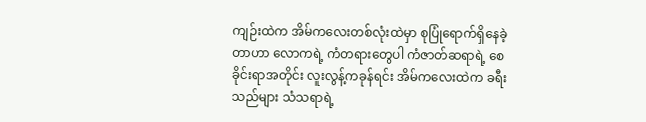ကျဉ်းထဲက အိမ်ကလေးတစ်လုံးထဲမှာ စုပြုံရောက်ရှိနေခဲ့တာဟာ လောကရဲ့ ကံတရားတွေပါ ကံဇာတ်ဆရာရဲ့ စေခိုင်းရာအတိုင်း လူးလွန့်ကခုန်ရင်း အိမ်ကလေးထဲက ခရီးသည်များ သံသရာရဲ့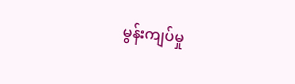မွန်းကျပ်မှု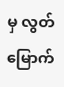မှ လွတ်မြောက်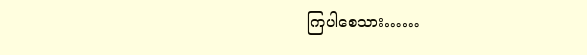ကြပါစေသား……